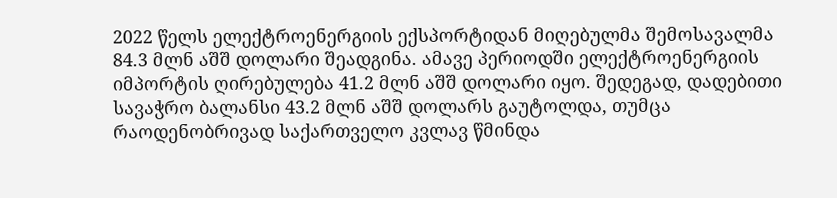2022 წელს ელექტროენერგიის ექსპორტიდან მიღებულმა შემოსავალმა 84.3 მლნ აშშ დოლარი შეადგინა. ამავე პერიოდში ელექტროენერგიის იმპორტის ღირებულება 41.2 მლნ აშშ დოლარი იყო. შედეგად, დადებითი სავაჭრო ბალანსი 43.2 მლნ აშშ დოლარს გაუტოლდა, თუმცა რაოდენობრივად საქართველო კვლავ წმინდა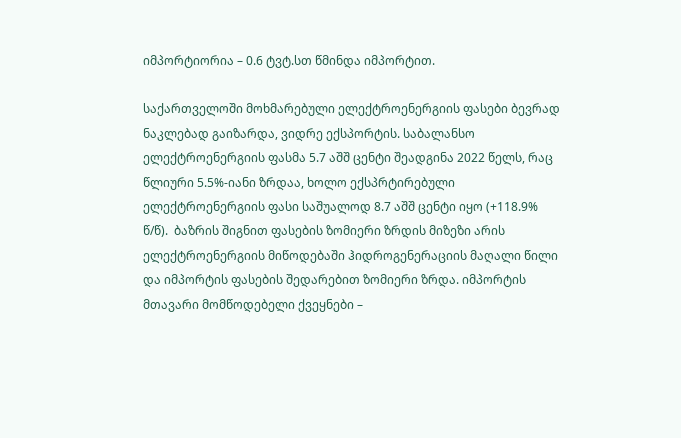იმპორტიორია – 0.6 ტვტ.სთ წმინდა იმპორტით.

საქართველოში მოხმარებული ელექტროენერგიის ფასები ბევრად ნაკლებად გაიზარდა, ვიდრე ექსპორტის. საბალანსო ელექტროენერგიის ფასმა 5.7 აშშ ცენტი შეადგინა 2022 წელს, რაც წლიური 5.5%-იანი ზრდაა, ხოლო ექსპრტირებული ელექტროენერგიის ფასი საშუალოდ 8.7 აშშ ცენტი იყო (+118.9% წ/წ).  ბაზრის შიგნით ფასების ზომიერი ზრდის მიზეზი არის ელექტროენერგიის მიწოდებაში ჰიდროგენერაციის მაღალი წილი და იმპორტის ფასების შედარებით ზომიერი ზრდა. იმპორტის მთავარი მომწოდებელი ქვეყნები –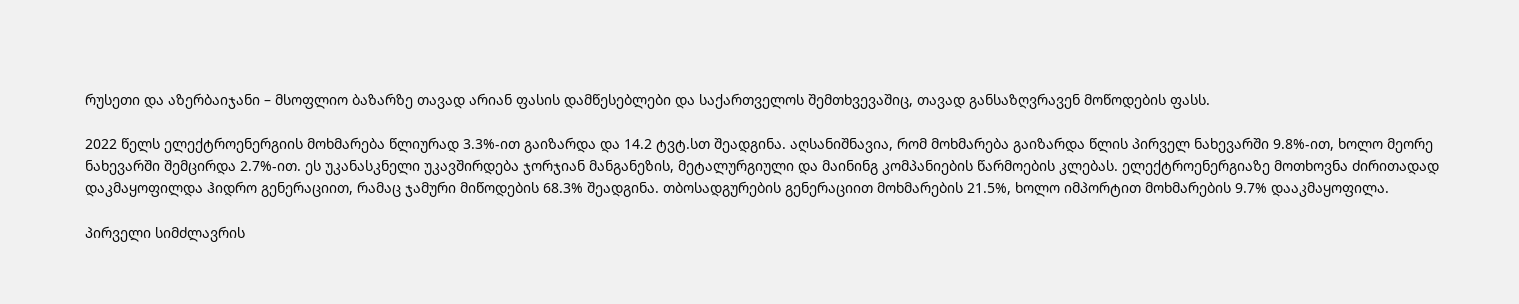რუსეთი და აზერბაიჯანი – მსოფლიო ბაზარზე თავად არიან ფასის დამწესებლები და საქართველოს შემთხვევაშიც, თავად განსაზღვრავენ მოწოდების ფასს.

2022 წელს ელექტროენერგიის მოხმარება წლიურად 3.3%-ით გაიზარდა და 14.2 ტვტ.სთ შეადგინა. აღსანიშნავია, რომ მოხმარება გაიზარდა წლის პირველ ნახევარში 9.8%-ით, ხოლო მეორე ნახევარში შემცირდა 2.7%-ით. ეს უკანასკნელი უკავშირდება ჯორჯიან მანგანეზის, მეტალურგიული და მაინინგ კომპანიების წარმოების კლებას. ელექტროენერგიაზე მოთხოვნა ძირითადად დაკმაყოფილდა ჰიდრო გენერაციით, რამაც ჯამური მიწოდების 68.3% შეადგინა. თბოსადგურების გენერაციით მოხმარების 21.5%, ხოლო იმპორტით მოხმარების 9.7% დააკმაყოფილა.

პირველი სიმძლავრის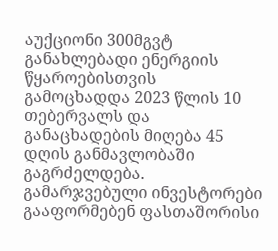აუქციონი 300მგვტ განახლებადი ენერგიის წყაროებისთვის გამოცხადდა 2023 წლის 10 თებერვალს და განაცხადების მიღება 45 დღის განმავლობაში გაგრძელდება. გამარჯვებული ინვესტორები გააფორმებენ ფასთაშორისი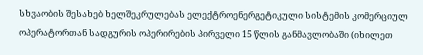სხვაობის შესახებ ხელშეკრულებას ელექტროენერგეტიკული სისტემის კომერციულ ოპერატორთან სადგურის ოპერირების პირველი 15 წლის განმავლობაში (იხილეთ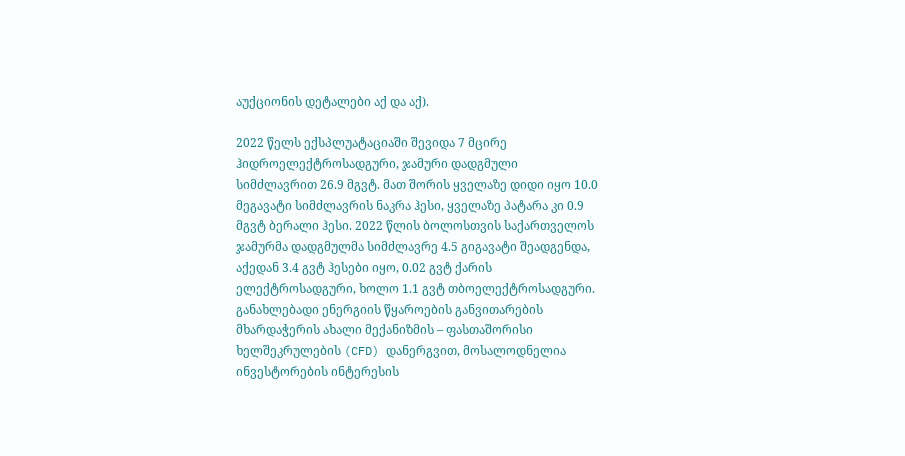აუქციონის დეტალები აქ და აქ).

2022 წელს ექსპლუატაციაში შევიდა 7 მცირე ჰიდროელექტროსადგური, ჯამური დადგმული სიმძლავრით 26.9 მგვტ. მათ შორის ყველაზე დიდი იყო 10.0 მეგავატი სიმძლავრის ნაკრა ჰესი, ყველაზე პატარა კი 0.9 მგვტ ბერალი ჰესი. 2022 წლის ბოლოსთვის საქართველოს ჯამურმა დადგმულმა სიმძლავრე 4.5 გიგავატი შეადგენდა, აქედან 3.4 გვტ ჰესები იყო, 0.02 გვტ ქარის ელექტროსადგური, ხოლო 1.1 გვტ თბოელექტროსადგური. განახლებადი ენერგიის წყაროების განვითარების მხარდაჭერის ახალი მექანიზმის – ფასთაშორისი ხელშეკრულების (CFD) დანერგვით, მოსალოდნელია ინვესტორების ინტერესის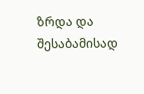ზრდა და შესაბამისად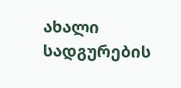ახალი სადგურების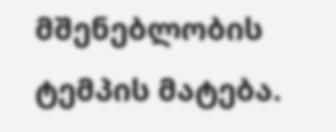მშენებლობის ტემპის მატება.